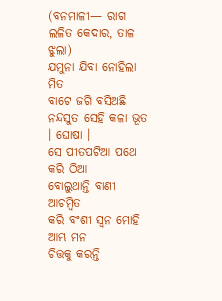(ବନମାଳୀ— ରାଗ ଲଳିତ କେଦାର, ତାଳ ଝୁଲା)
ଯମୁନା ଯିବା ନୋହିଲା ମିତ
ବାଟେ ଜଗି ବସିଅଛି ନନ୍ଦସୁତ ସେହି କଳା ଭୂତ । ଘୋଷା ।
ସେ ପୀତପଟିଆ ପଥେ କରି ଠିଆ
ବୋଲୁଥାନ୍ତି ବାଣୀ ଆଚମ୍ବିତ
କରି ବଂଶୀ ସ୍ୱନ ମୋହି ଆମ୍ଭ ମନ
ଚିତ୍ତକୁ କରନ୍ତି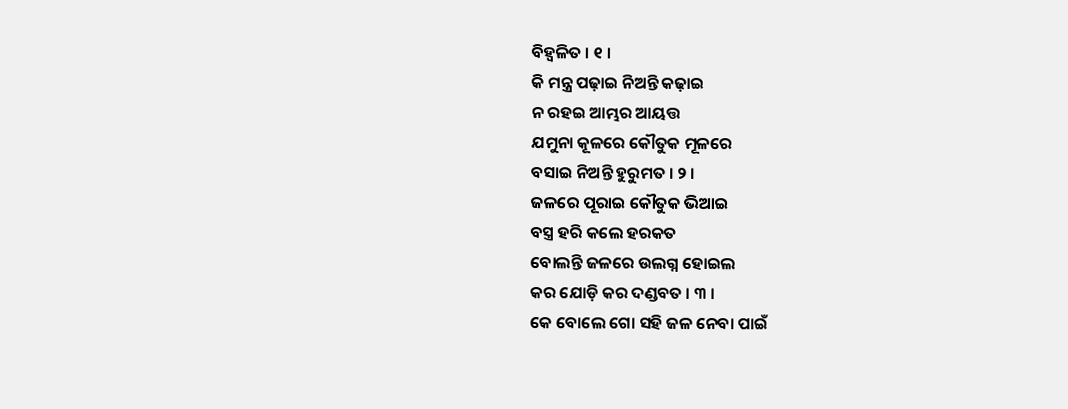ବିହ୍ୱଳିତ । ୧ ।
କି ମନ୍ତ୍ର ପଢ଼ାଇ ନିଅନ୍ତି କଢ଼ାଇ
ନ ରହଇ ଆମ୍ଭର ଆୟତ୍ତ
ଯମୁନା କୂଳରେ କୌତୁକ ମୂଳରେ
ବସାଇ ନିଅନ୍ତି ହୁରୁମତ । ୨ ।
ଜଳରେ ପୂରାଇ କୌତୁକ ଭିଆଇ
ବସ୍ତ୍ର ହରି କଲେ ହରକତ
ବୋଲନ୍ତି ଜଳରେ ଉଲଗ୍ନ ହୋଇଲ
କର ଯୋଡ଼ି କର ଦଣ୍ଡବତ । ୩ ।
କେ ବୋଲେ ଗୋ ସହି ଜଳ ନେବା ପାଇଁ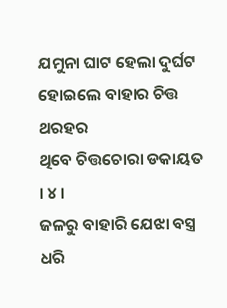ଯମୁନା ଘାଟ ହେଲା ଦୁର୍ଘଟ
ହୋଇଲେ ବାହାର ଚିତ୍ତ ଥରହର
ଥିବେ ଚିତ୍ତଚୋରା ଡକାୟତ । ୪ ।
ଜଳରୁ ବାହାରି ଯେଝା ବସ୍ତ୍ର ଧରି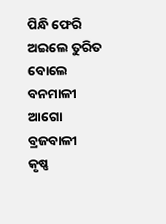ପିନ୍ଧି ଫେରି ଅଇଲେ ତୁରିତ
ବୋଲେ ବନମାଳୀ ଆଗୋ ବ୍ରଜବାଳୀ
କୃଷ୍ଣ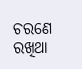ଚରଣେ ରଖିଥା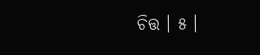ଚିତ୍ତ । ୫ ।